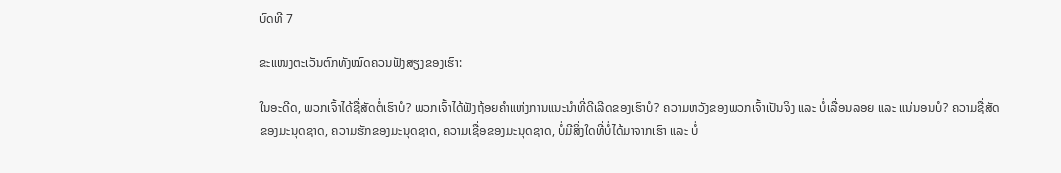ບົດທີ 7

ຂະແໜງຕະເວັນຕົກທັງໝົດຄວນຟັງສຽງຂອງເຮົາ:

ໃນອະດີດ, ພວກເຈົ້າໄດ້ຊື່ສັດຕໍ່ເຮົາບໍ? ພວກເຈົ້າໄດ້ຟັງຖ້ອຍຄໍາແຫ່ງການແນະນໍາທີ່ດີເລີດຂອງເຮົາບໍ? ຄວາມຫວັງຂອງພວກເຈົ້າເປັນຈິງ ແລະ ບໍ່ເລື່ອນລອຍ ແລະ ແນ່ນອນບໍ? ຄວາມຊື່ສັດຂອງມະນຸດຊາດ, ຄວາມຮັກຂອງມະນຸດຊາດ, ຄວາມເຊື່ອຂອງມະນຸດຊາດ, ບໍ່ມີສິ່ງໃດທີ່ບໍ່ໄດ້ມາຈາກເຮົາ ແລະ ບໍ່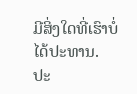ມີສິ່ງໃດທີ່ເຮົາບໍ່ໄດ້ປະທານ. ປະ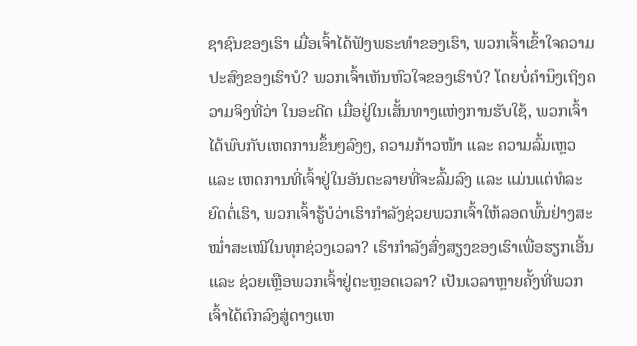ຊາຊົນຂອງເຮົາ ເມື່ອເຈົ້າໄດ້ຟັງພຣະທຳຂອງເຮົາ, ພວກເຈົ້າເຂົ້າໃຈຄວາມປະສົງຂອງເຮົາບໍ? ພວກເຈົ້າເຫັນຫົວໃຈຂອງເຮົາບໍ? ໂດຍບໍ່ຄຳນຶງເຖິງຄວາມຈິງທີ່ວ່າ ໃນອະດີດ ເມື່ອຢູ່ໃນເສັ້ນທາງແຫ່ງການຮັບໃຊ້, ພວກເຈົ້າໄດ້ພົບກັບເຫດການຂຶ້ນໆລົງໆ, ຄວາມກ້າວໜ້າ ແລະ ຄວາມລົ້ມເຫຼວ ແລະ ເຫດການທີ່ເຈົ້າຢູ່ໃນອັນຕະລາຍທີ່ຈະລົ້ມລົງ ແລະ ແມ່ນແຕ່ທໍລະຍົດຕໍ່ເຮົາ, ພວກເຈົ້າຮູ້ບໍວ່າເຮົາກຳລັງຊ່ວຍພວກເຈົ້າໃຫ້ລອດພົ້ນຢ່າງສະໝໍ່າສະເໝີໃນທຸກຊ່ວງເວລາ? ເຮົາກຳລັງສົ່ງສຽງຂອງເຮົາເພື່ອຮຽກເອີ້ນ ແລະ ຊ່ວຍເຫຼືອພວກເຈົ້າຢູ່ຕະຫຼອດເວລາ? ເປັນເວລາຫຼາຍຄັ້ງທີ່ພວກເຈົ້າໄດ້ຕົກລົງສູ່ດາງແຫ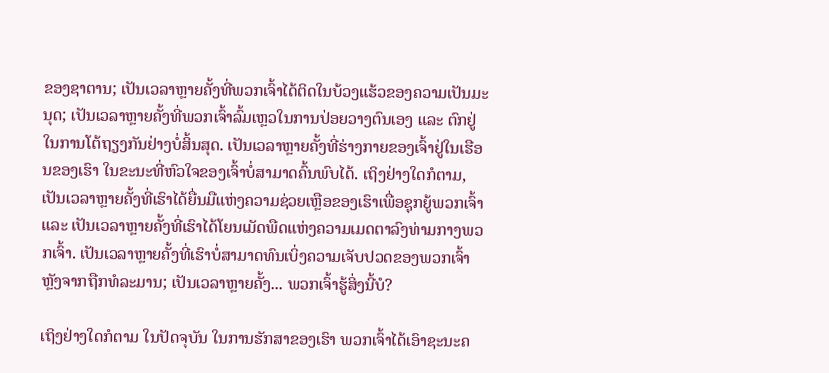ຂອງຊາຕານ; ເປັນເວລາຫຼາຍຄັ້ງທີ່ພວກເຈົ້າໄດ້ຕິດໃນບ້ວງແຮ້ວຂອງຄວາມເປັນມະນຸດ; ເປັນເວລາຫຼາຍຄັ້ງທີ່ພວກເຈົ້າລົ້ມເຫຼວໃນການປ່ອຍວາງຕົນເອງ ແລະ ຕົກຢູ່ໃນການໂຕ້ຖຽງກັນຢ່າງບໍ່ສິ້ນສຸດ. ເປັນເວລາຫຼາຍຄັ້ງທີ່ຮ່າງກາຍຂອງເຈົ້າຢູ່ໃນເຮືອນຂອງເຮົາ ໃນຂະນະທີ່ຫົວໃຈຂອງເຈົ້າບໍ່ສາມາດຄົ້ນພົບໄດ້. ເຖິງຢ່າງໃດກໍຕາມ, ເປັນເວລາຫຼາຍຄັ້ງທີ່ເຮົາໄດ້ຍື່ນມືແຫ່ງຄວາມຊ່ວຍເຫຼືອຂອງເຮົາເພື່ອຊຸກຍູ້ພວກເຈົ້າ ແລະ ເປັນເວລາຫຼາຍຄັ້ງທີ່ເຮົາໄດ້ໂຍນເມັດພືດແຫ່ງຄວາມເມດຕາລົງທ່າມກາງພວກເຈົ້າ. ເປັນເວລາຫຼາຍຄັ້ງທີ່ເຮົາບໍ່ສາມາດທົນເບິ່ງຄວາມເຈັບປວດຂອງພວກເຈົ້າຫຼັງຈາກຖືກທໍລະມານ; ເປັນເວລາຫຼາຍຄັ້ງ... ພວກເຈົ້າຮູ້ສິ່ງນີ້ບໍ?

ເຖິງຢ່າງໃດກໍຕາມ ໃນປັດຈຸບັນ ໃນການຮັກສາຂອງເຮົາ ພວກເຈົ້າໄດ້ເອົາຊະນະຄ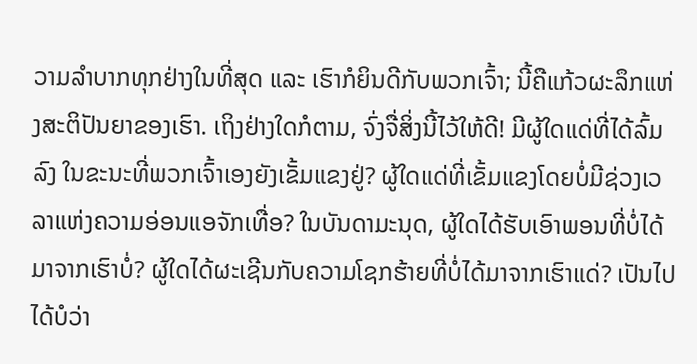ວາມລໍາບາກທຸກຢ່າງໃນທີ່ສຸດ ແລະ ເຮົາກໍຍິນດີກັບພວກເຈົ້າ; ນີ້ຄືແກ້ວຜະລຶກແຫ່ງສະຕິປັນຍາຂອງເຮົາ. ເຖິງຢ່າງໃດກໍຕາມ, ຈົ່ງຈື່ສິ່ງນີ້ໄວ້ໃຫ້ດີ! ມີຜູ້ໃດແດ່ທີ່ໄດ້ລົ້ມລົງ ໃນຂະນະທີ່ພວກເຈົ້າເອງຍັງເຂັ້ມແຂງຢູ່? ຜູ້ໃດແດ່ທີ່ເຂັ້ມແຂງໂດຍບໍ່ມີຊ່ວງເວລາແຫ່ງຄວາມອ່ອນແອຈັກເທື່ອ? ໃນບັນດາມະນຸດ, ຜູ້ໃດໄດ້ຮັບເອົາພອນທີ່ບໍ່ໄດ້ມາຈາກເຮົາບໍ່? ຜູ້ໃດໄດ້ຜະເຊີນກັບຄວາມໂຊກຮ້າຍທີ່ບໍ່ໄດ້ມາຈາກເຮົາແດ່? ເປັນໄປໄດ້ບໍວ່າ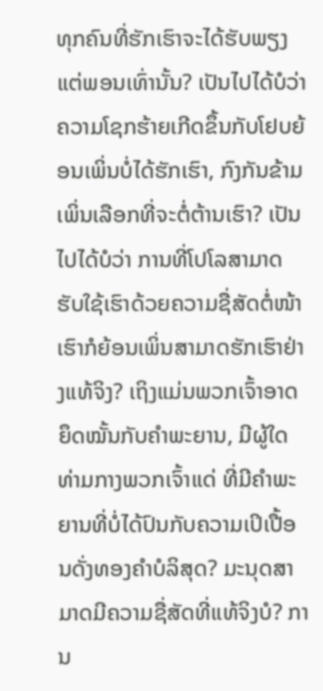ທຸກຄົນທີ່ຮັກເຮົາຈະໄດ້ຮັບພຽງແຕ່ພອນເທົ່ານັ້ນ? ເປັນໄປໄດ້ບໍວ່າ ຄວາມໂຊກຮ້າຍເກີດຂຶ້ນກັບໂຢບຍ້ອນເພິ່ນບໍ່ໄດ້ຮັກເຮົາ, ກົງກັນຂ້າມ ເພິ່ນເລືອກທີ່ຈະຕໍ່ຕ້ານເຮົາ? ເປັນໄປໄດ້ບໍວ່າ ການທີ່ໂປໂລສາມາດຮັບໃຊ້ເຮົາດ້ວຍຄວາມຊື່ສັດຕໍ່ໜ້າເຮົາກໍຍ້ອນເພິ່ນສາມາດຮັກເຮົາຢ່າງແທ້ຈິງ? ເຖິງແມ່ນພວກເຈົ້າອາດຍຶດໝັ້ນກັບຄຳພະຍານ, ມີຜູ້ໃດທ່າມກາງພວກເຈົ້າແດ່ ທີ່ມີຄຳພະຍານທີ່ບໍ່ໄດ້ປົນກັບຄວາມເປິເປື້ອນດັ່ງທອງຄຳບໍລິສຸດ? ມະນຸດສາມາດມີຄວາມຊື່ສັດທີ່ແທ້ຈິງບໍ? ການ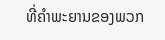ທີ່ຄຳພະຍານຂອງພວກ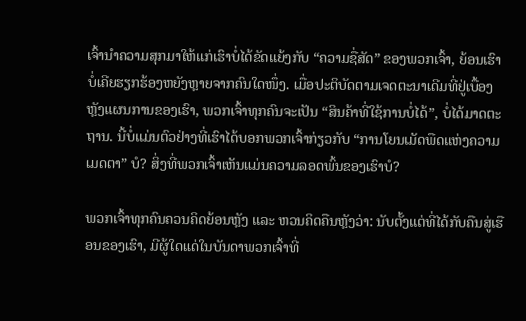ເຈົ້ານໍາຄວາມສຸກມາໃຫ້ແກ່ເຮົາບໍ່ໄດ້ຂັດແຍ້ງກັບ “ຄວາມຊື່ສັດ” ຂອງພວກເຈົ້າ, ຍ້ອນເຮົາບໍ່ເຄີຍຮຽກຮ້ອງຫຍັງຫຼາຍຈາກຄົນໃດໜຶ່ງ. ເມື່ອປະຕິບັດຕາມເຈດຕະນາເດີມທີ່ຢູ່ເບື້ອງຫຼັງແຜນການຂອງເຮົາ, ພວກເຈົ້າທຸກຄົນຈະເປັນ “ສິນຄ້າທີ່ໃຊ້ການບໍ່ໄດ້”, ບໍ່ໄດ້ມາດຕະຖານ. ນີ້ບໍ່ແມ່ນຕົວຢ່າງທີ່ເຮົາໄດ້ບອກພວກເຈົ້າກ່ຽວກັບ “ການໂຍນເມັດພືດແຫ່ງຄວາມເມດຕາ” ບໍ? ສິ່ງທີ່ພວກເຈົ້າເຫັນແມ່ນຄວາມລອດພົ້ນຂອງເຮົາບໍ?

ພວກເຈົ້າທຸກຄົນຄວນຄິດຍ້ອນຫຼັງ ແລະ ຫວນຄິດຄືນຫຼັງວ່າ: ນັບຕັ້ງແຕ່ທີ່ໄດ້ກັບຄືນສູ່ເຮືອນຂອງເຮົາ, ມີຜູ້ໃດແດ່ໃນບັນດາພວກເຈົ້າທີ່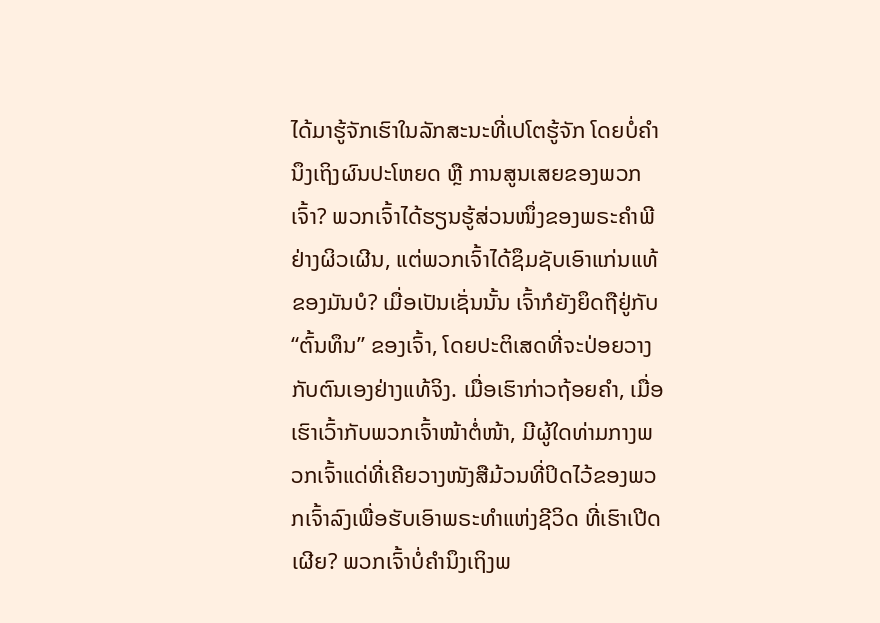ໄດ້ມາຮູ້ຈັກເຮົາໃນລັກສະນະທີ່ເປໂຕຮູ້ຈັກ ໂດຍບໍ່ຄຳນຶງເຖິງຜົນປະໂຫຍດ ຫຼື ການສູນເສຍຂອງພວກເຈົ້າ? ພວກເຈົ້າໄດ້ຮຽນຮູ້ສ່ວນໜຶ່ງຂອງພຣະຄຳພີຢ່າງຜິວເຜີນ, ແຕ່ພວກເຈົ້າໄດ້ຊຶມຊັບເອົາແກ່ນແທ້ຂອງມັນບໍ? ເມື່ອເປັນເຊັ່ນນັ້ນ ເຈົ້າກໍຍັງຍຶດຖືຢູ່ກັບ “ຕົ້ນທຶນ” ຂອງເຈົ້າ, ໂດຍປະຕິເສດທີ່ຈະປ່ອຍວາງກັບຕົນເອງຢ່າງແທ້ຈິງ. ເມື່ອເຮົາກ່າວຖ້ອຍຄຳ, ເມື່ອເຮົາເວົ້າກັບພວກເຈົ້າໜ້າຕໍ່ໜ້າ, ມີຜູ້ໃດທ່າມກາງພວກເຈົ້າແດ່ທີ່ເຄີຍວາງໜັງສືມ້ວນທີ່ປິດໄວ້ຂອງພວກເຈົ້າລົງເພື່ອຮັບເອົາພຣະທຳແຫ່ງຊີວິດ ທີ່ເຮົາເປີດເຜີຍ? ພວກເຈົ້າບໍ່ຄຳນຶງເຖິງພ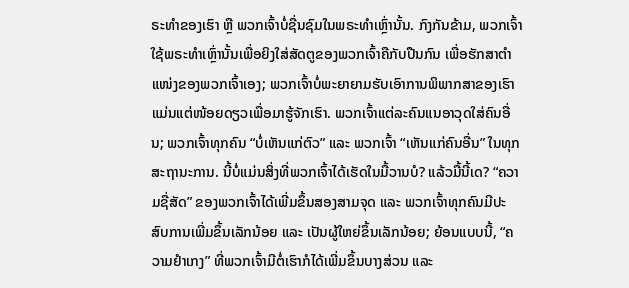ຣະທຳຂອງເຮົາ ຫຼື ພວກເຈົ້າບໍ່ຊື່ນຊົມໃນພຣະທຳເຫຼົ່ານັ້ນ. ກົງກັນຂ້າມ, ພວກເຈົ້າໃຊ້ພຣະທຳເຫຼົ່ານັ້ນເພື່ອຍິງໃສ່ສັດຕູຂອງພວກເຈົ້າຄືກັບປືນກົນ ເພື່ອຮັກສາຕໍາແໜ່ງຂອງພວກເຈົ້າເອງ; ພວກເຈົ້າບໍ່ພະຍາຍາມຮັບເອົາການພິພາກສາຂອງເຮົາແມ່ນແຕ່ໜ້ອຍດຽວເພື່ອມາຮູ້ຈັກເຮົາ. ພວກເຈົ້າແຕ່ລະຄົນແນອາວຸດໃສ່ຄົນອື່ນ; ພວກເຈົ້າທຸກຄົນ “ບໍ່ເຫັນແກ່ຕົວ” ແລະ ພວກເຈົ້າ “ເຫັນແກ່ຄົນອື່ນ” ໃນທຸກສະຖານະການ. ນີ້ບໍ່ແມ່ນສິ່ງທີ່ພວກເຈົ້າໄດ້ເຮັດໃນມື້ວານບໍ? ແລ້ວມື້ນີ້ເດ? “ຄວາມຊື່ສັດ” ຂອງພວກເຈົ້າໄດ້ເພີ່ມຂຶ້ນສອງສາມຈຸດ ແລະ ພວກເຈົ້າທຸກຄົນມີປະສົບການເພີ່ມຂຶ້ນເລັກນ້ອຍ ແລະ ເປັນຜູ້ໃຫຍ່ຂຶ້ນເລັກນ້ອຍ; ຍ້ອນແບບນີ້, “ຄວາມຢຳເກງ” ທີ່ພວກເຈົ້າມີຕໍ່ເຮົາກໍໄດ້ເພີ່ມຂຶ້ນບາງສ່ວນ ແລະ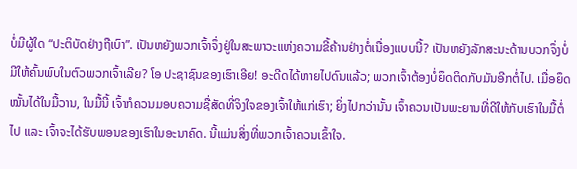ບໍ່ມີຜູ້ໃດ “ປະຕິບັດຢ່າງຖືເບົາ”. ເປັນຫຍັງພວກເຈົ້າຈຶ່ງຢູ່ໃນສະພາວະແຫ່ງຄວາມຂີ້ຄ້ານຢ່າງຕໍ່ເນື່ອງແບບນີ້? ເປັນຫຍັງລັກສະນະດ້ານບວກຈຶ່ງບໍ່ມີໃຫ້ຄົ້ນພົບໃນຕົວພວກເຈົ້າເລີຍ? ໂອ ປະຊາຊົນຂອງເຮົາເອີຍ! ອະດີດໄດ້ຫາຍໄປດົນແລ້ວ; ພວກເຈົ້າຕ້ອງບໍ່ຍຶດຕິດກັບມັນອີກຕໍ່ໄປ. ເມື່ອຍຶດໝັ້ນໄດ້ໃນມື້ວານ, ໃນມື້ນີ້ ເຈົ້າກໍຄວນມອບຄວາມຊື່ສັດທີ່ຈິງໃຈຂອງເຈົ້າໃຫ້ແກ່ເຮົາ; ຍິ່ງໄປກວ່ານັ້ນ ເຈົ້າຄວນເປັນພະຍານທີ່ດີໃຫ້ກັບເຮົາໃນມື້ຕໍ່ໄປ ແລະ ເຈົ້າຈະໄດ້ຮັບພອນຂອງເຮົາໃນອະນາຄົດ. ນີ້ແມ່ນສິ່ງທີ່ພວກເຈົ້າຄວນເຂົ້າໃຈ.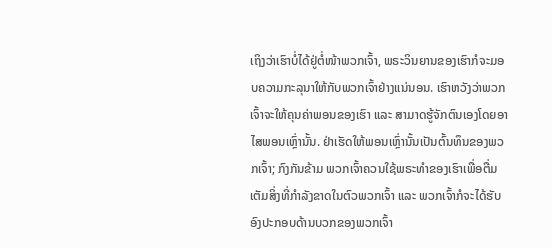ເຖິງວ່າເຮົາບໍ່ໄດ້ຢູ່ຕໍ່ໜ້າພວກເຈົ້າ, ພຣະວິນຍານຂອງເຮົາກໍຈະມອບຄວາມກະລຸນາໃຫ້ກັບພວກເຈົ້າຢ່າງແນ່ນອນ. ເຮົາຫວັງວ່າພວກເຈົ້າຈະໃຫ້ຄຸນຄ່າພອນຂອງເຮົາ ແລະ ສາມາດຮູ້ຈັກຕົນເອງໂດຍອາໄສພອນເຫຼົ່ານັ້ນ. ຢ່າເຮັດໃຫ້ພອນເຫຼົ່ານັ້ນເປັນຕົ້ນທຶນຂອງພວກເຈົ້າ; ກົງກັນຂ້າມ ພວກເຈົ້າຄວນໃຊ້ພຣະທຳຂອງເຮົາເພື່ອຕື່ມເຕັມສິ່ງທີ່ກຳລັງຂາດໃນຕົວພວກເຈົ້າ ແລະ ພວກເຈົ້າກໍຈະໄດ້ຮັບອົງປະກອບດ້ານບວກຂອງພວກເຈົ້າ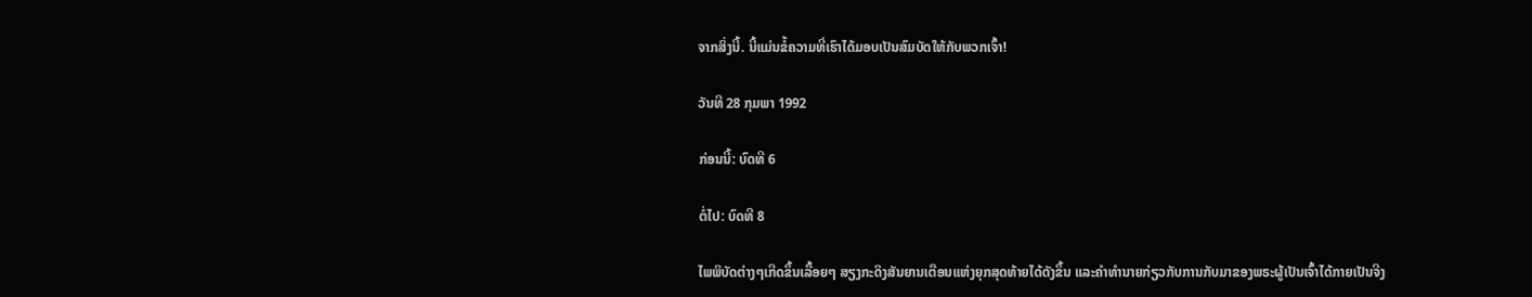ຈາກສິ່ງນີ້. ນີ້ແມ່ນຂໍ້ຄວາມທີ່ເຮົາໄດ້ມອບເປັນສົມບັດໃຫ້ກັບພວກເຈົ້າ!

ວັນທີ 28 ກຸມພາ 1992

ກ່ອນນີ້: ບົດທີ 6

ຕໍ່ໄປ: ບົດທີ 8

ໄພພິບັດຕ່າງໆເກີດຂຶ້ນເລື້ອຍໆ ສຽງກະດິງສັນຍານເຕືອນແຫ່ງຍຸກສຸດທ້າຍໄດ້ດັງຂຶ້ນ ແລະຄໍາທໍານາຍກ່ຽວກັບການກັບມາຂອງພຣະຜູ້ເປັນເຈົ້າໄດ້ກາຍເປັນຈີງ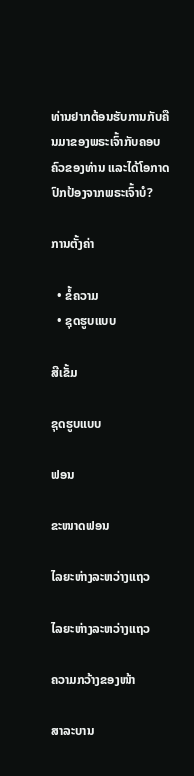ທ່ານຢາກຕ້ອນຮັບການກັບຄືນມາຂອງພຣະເຈົ້າກັບຄອບຄົວຂອງທ່ານ ແລະໄດ້ໂອກາດປົກປ້ອງຈາກພຣະເຈົ້າບໍ?

ການຕັ້ງຄ່າ

  • ຂໍ້ຄວາມ
  • ຊຸດຮູບແບບ

ສີເຂັ້ມ

ຊຸດຮູບແບບ

ຟອນ

ຂະໜາດຟອນ

ໄລຍະຫ່າງລະຫວ່າງແຖວ

ໄລຍະຫ່າງລະຫວ່າງແຖວ

ຄວາມກວ້າງຂອງໜ້າ

ສາລະບານ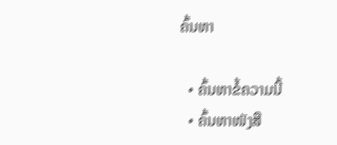ຄົ້ນຫາ

  • ຄົ້ນຫາຂໍ້ຄວາມນີ້
  • ຄົ້ນຫາໜັງສື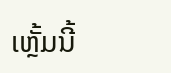ເຫຼັ້ມນີ້